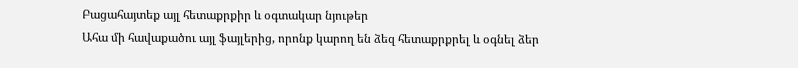Բացահայտեք այլ հետաքրքիր և օգտակար նյութեր
Ահա մի հավաքածու այլ ֆայլերից, որոնք կարող են ձեզ հետաքրքրել և օգնել ձեր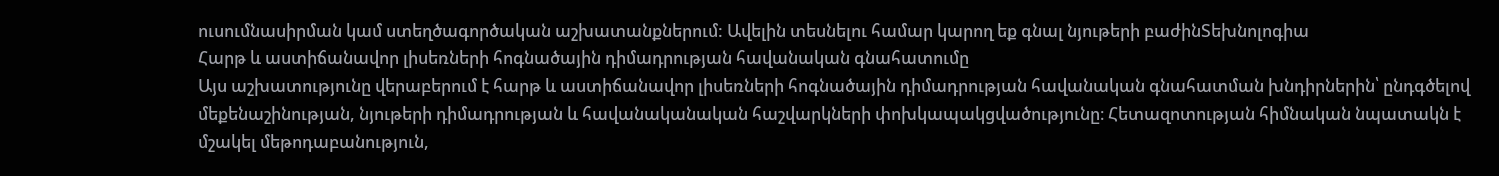ուսումնասիրման կամ ստեղծագործական աշխատանքներում: Ավելին տեսնելու համար կարող եք գնալ նյութերի բաժինՏեխնոլոգիա
Հարթ և աստիճանավոր լիսեռների հոգնածային դիմադրության հավանական գնահատումը
Այս աշխատությունը վերաբերում է հարթ և աստիճանավոր լիսեռների հոգնածային դիմադրության հավանական գնահատման խնդիրներին՝ ընդգծելով մեքենաշինության, նյութերի դիմադրության և հավանականական հաշվարկների փոխկապակցվածությունը։ Հետազոտության հիմնական նպատակն է մշակել մեթոդաբանություն,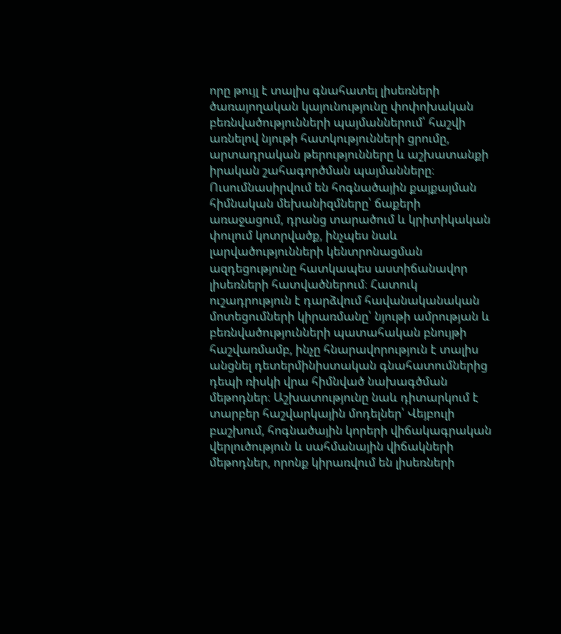որը թույլ է տալիս գնահատել լիսեռների ծառայողական կայունությունը փոփոխական բեռնվածությունների պայմաններում՝ հաշվի առնելով նյութի հատկությունների ցրումը, արտադրական թերությունները և աշխատանքի իրական շահագործման պայմանները։ Ուսումնասիրվում են հոգնածային քայքայման հիմնական մեխանիզմները՝ ճաքերի առաջացում, դրանց տարածում և կրիտիկական փուլում կոտրվածք, ինչպես նաև լարվածությունների կենտրոնացման ազդեցությունը հատկապես աստիճանավոր լիսեռների հատվածներում։ Հատուկ ուշադրություն է դարձվում հավանականական մոտեցումների կիրառմանը՝ նյութի ամրության և բեռնվածությունների պատահական բնույթի հաշվառմամբ, ինչը հնարավորություն է տալիս անցնել դետերմինիստական գնահատումներից դեպի ռիսկի վրա հիմնված նախագծման մեթոդներ։ Աշխատությունը նաև դիտարկում է տարբեր հաշվարկային մոդելներ՝ Վեյբուլի բաշխում, հոգնածային կորերի վիճակագրական վերլուծություն և սահմանային վիճակների մեթոդներ, որոնք կիրառվում են լիսեռների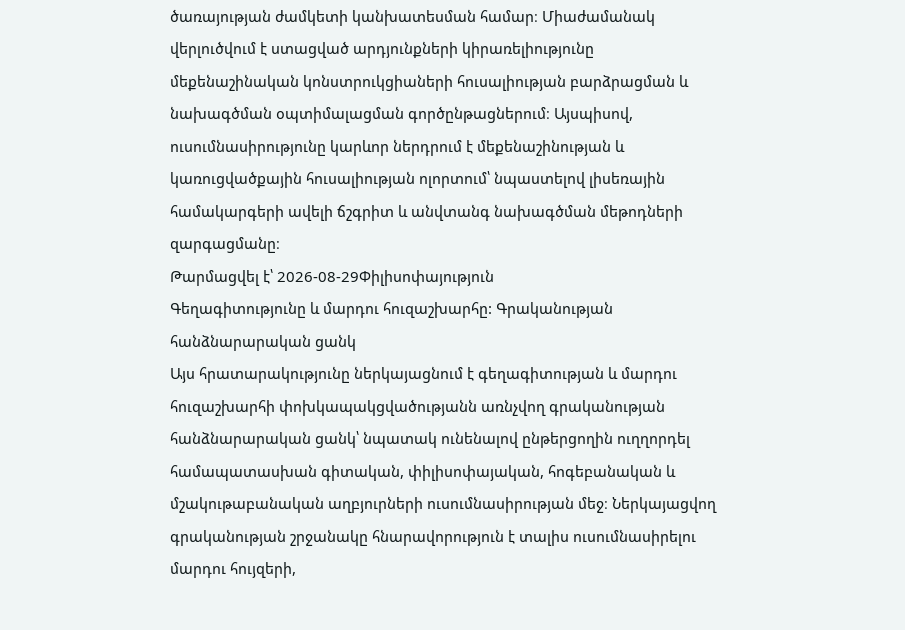ծառայության ժամկետի կանխատեսման համար։ Միաժամանակ վերլուծվում է ստացված արդյունքների կիրառելիությունը մեքենաշինական կոնստրուկցիաների հուսալիության բարձրացման և նախագծման օպտիմալացման գործընթացներում։ Այսպիսով, ուսումնասիրությունը կարևոր ներդրում է մեքենաշինության և կառուցվածքային հուսալիության ոլորտում՝ նպաստելով լիսեռային համակարգերի ավելի ճշգրիտ և անվտանգ նախագծման մեթոդների զարգացմանը։
Թարմացվել է՝ 2026-08-29Փիլիսոփայություն
Գեղագիտությունը և մարդու հուզաշխարհը: Գրականության հանձնարարական ցանկ
Այս հրատարակությունը ներկայացնում է գեղագիտության և մարդու հուզաշխարհի փոխկապակցվածությանն առնչվող գրականության հանձնարարական ցանկ՝ նպատակ ունենալով ընթերցողին ուղղորդել համապատասխան գիտական, փիլիսոփայական, հոգեբանական և մշակութաբանական աղբյուրների ուսումնասիրության մեջ։ Ներկայացվող գրականության շրջանակը հնարավորություն է տալիս ուսումնասիրելու մարդու հույզերի,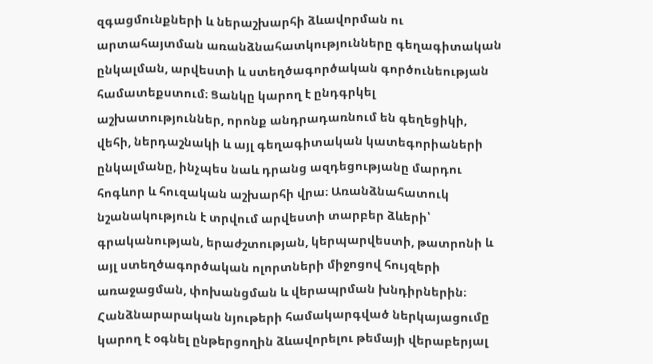զգացմունքների և ներաշխարհի ձևավորման ու արտահայտման առանձնահատկությունները գեղագիտական ընկալման, արվեստի և ստեղծագործական գործունեության համատեքստում։ Ցանկը կարող է ընդգրկել աշխատություններ, որոնք անդրադառնում են գեղեցիկի, վեհի, ներդաշնակի և այլ գեղագիտական կատեգորիաների ընկալմանը, ինչպես նաև դրանց ազդեցությանը մարդու հոգևոր և հուզական աշխարհի վրա։ Առանձնահատուկ նշանակություն է տրվում արվեստի տարբեր ձևերի՝ գրականության, երաժշտության, կերպարվեստի, թատրոնի և այլ ստեղծագործական ոլորտների միջոցով հույզերի առաջացման, փոխանցման և վերապրման խնդիրներին։ Հանձնարարական նյութերի համակարգված ներկայացումը կարող է օգնել ընթերցողին ձևավորելու թեմայի վերաբերյալ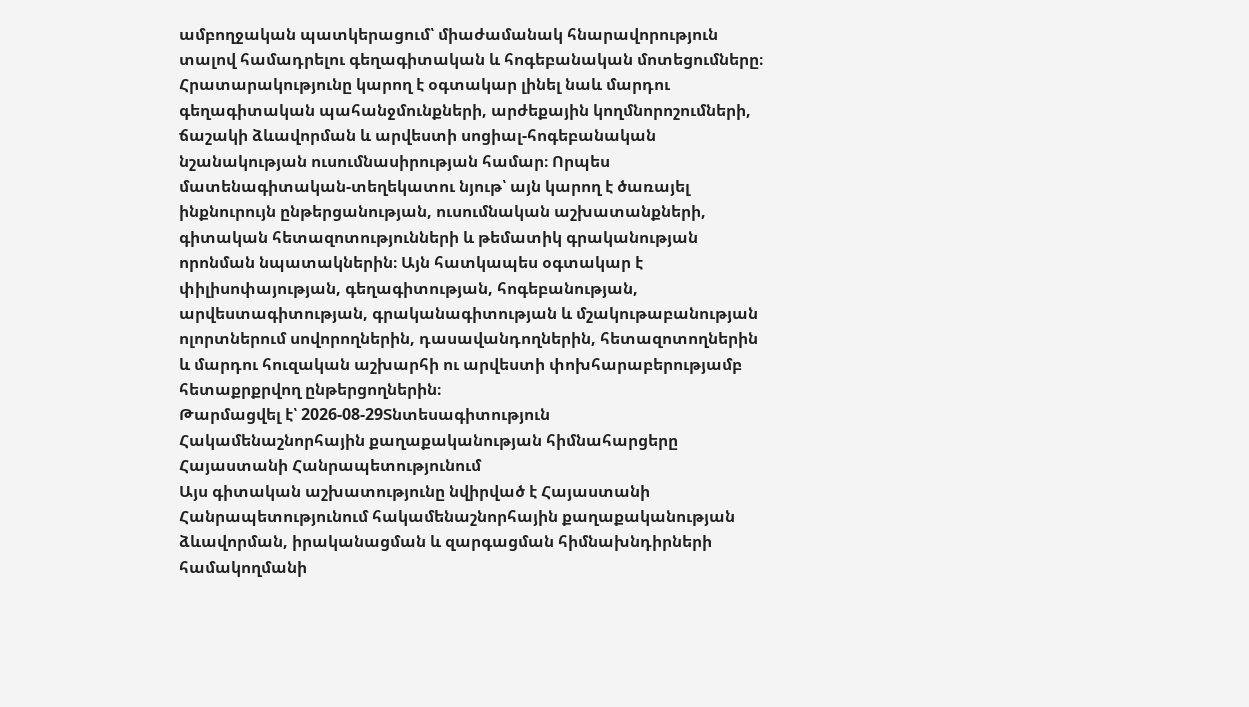ամբողջական պատկերացում՝ միաժամանակ հնարավորություն տալով համադրելու գեղագիտական և հոգեբանական մոտեցումները։ Հրատարակությունը կարող է օգտակար լինել նաև մարդու գեղագիտական պահանջմունքների, արժեքային կողմնորոշումների, ճաշակի ձևավորման և արվեստի սոցիալ-հոգեբանական նշանակության ուսումնասիրության համար։ Որպես մատենագիտական-տեղեկատու նյութ՝ այն կարող է ծառայել ինքնուրույն ընթերցանության, ուսումնական աշխատանքների, գիտական հետազոտությունների և թեմատիկ գրականության որոնման նպատակներին։ Այն հատկապես օգտակար է փիլիսոփայության, գեղագիտության, հոգեբանության, արվեստագիտության, գրականագիտության և մշակութաբանության ոլորտներում սովորողներին, դասավանդողներին, հետազոտողներին և մարդու հուզական աշխարհի ու արվեստի փոխհարաբերությամբ հետաքրքրվող ընթերցողներին։
Թարմացվել է՝ 2026-08-29Տնտեսագիտություն
Հակամենաշնորհային քաղաքականության հիմնահարցերը Հայաստանի Հանրապետությունում
Այս գիտական աշխատությունը նվիրված է Հայաստանի Հանրապետությունում հակամենաշնորհային քաղաքականության ձևավորման, իրականացման և զարգացման հիմնախնդիրների համակողմանի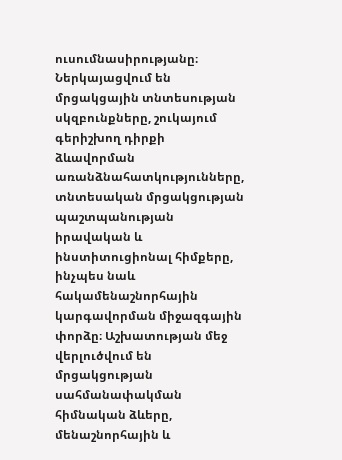ուսումնասիրությանը։ Ներկայացվում են մրցակցային տնտեսության սկզբունքները, շուկայում գերիշխող դիրքի ձևավորման առանձնահատկությունները, տնտեսական մրցակցության պաշտպանության իրավական և ինստիտուցիոնալ հիմքերը, ինչպես նաև հակամենաշնորհային կարգավորման միջազգային փորձը։ Աշխատության մեջ վերլուծվում են մրցակցության սահմանափակման հիմնական ձևերը, մենաշնորհային և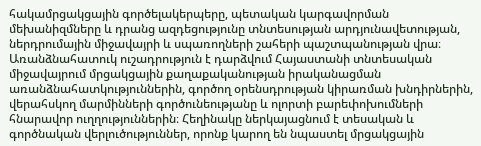հակամրցակցային գործելակերպերը, պետական կարգավորման մեխանիզմները և դրանց ազդեցությունը տնտեսության արդյունավետության, ներդրումային միջավայրի և սպառողների շահերի պաշտպանության վրա։ Առանձնահատուկ ուշադրություն է դարձվում Հայաստանի տնտեսական միջավայրում մրցակցային քաղաքականության իրականացման առանձնահատկություններին, գործող օրենսդրության կիրառման խնդիրներին, վերահսկող մարմինների գործունեությանը և ոլորտի բարեփոխումների հնարավոր ուղղություններին։ Հեղինակը ներկայացնում է տեսական և գործնական վերլուծություններ, որոնք կարող են նպաստել մրցակցային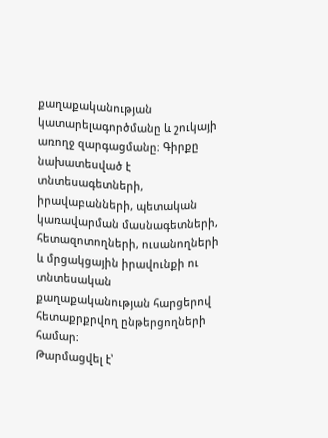քաղաքականության կատարելագործմանը և շուկայի առողջ զարգացմանը։ Գիրքը նախատեսված է տնտեսագետների, իրավաբանների, պետական կառավարման մասնագետների, հետազոտողների, ուսանողների և մրցակցային իրավունքի ու տնտեսական քաղաքականության հարցերով հետաքրքրվող ընթերցողների համար։
Թարմացվել է՝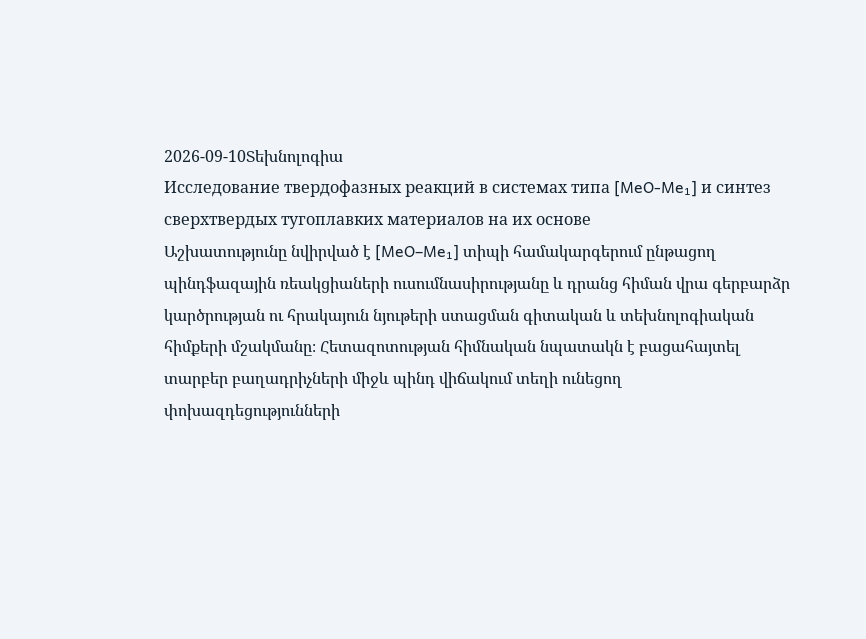2026-09-10Տեխնոլոգիա
Исследование твердофазных реакций в системах типа [MeO-Me₁] и синтез сверхтвердых тугоплавких материалов на их основе
Աշխատությունը նվիրված է [MeO–Me₁] տիպի համակարգերում ընթացող պինդֆազային ռեակցիաների ուսումնասիրությանը և դրանց հիման վրա գերբարձր կարծրության ու հրակայուն նյութերի ստացման գիտական և տեխնոլոգիական հիմքերի մշակմանը։ Հետազոտության հիմնական նպատակն է բացահայտել տարբեր բաղադրիչների միջև պինդ վիճակում տեղի ունեցող փոխազդեցությունների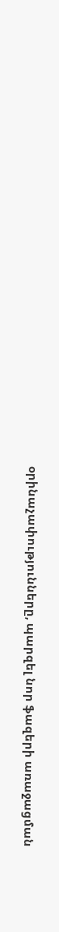օրինաչափությունները, պարզել նոր ֆազերի առաջացման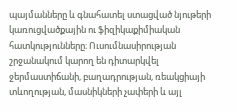պայմանները և գնահատել ստացված նյութերի կառուցվածքային ու ֆիզիկաքիմիական հատկությունները։ Ուսումնասիրության շրջանակում կարող են դիտարկվել ջերմաստիճանի, բաղադրության, ռեակցիայի տևողության, մասնիկների չափերի և այլ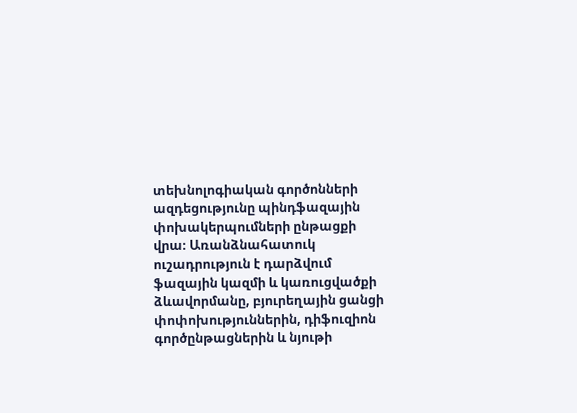տեխնոլոգիական գործոնների ազդեցությունը պինդֆազային փոխակերպումների ընթացքի վրա։ Առանձնահատուկ ուշադրություն է դարձվում ֆազային կազմի և կառուցվածքի ձևավորմանը, բյուրեղային ցանցի փոփոխություններին, դիֆուզիոն գործընթացներին և նյութի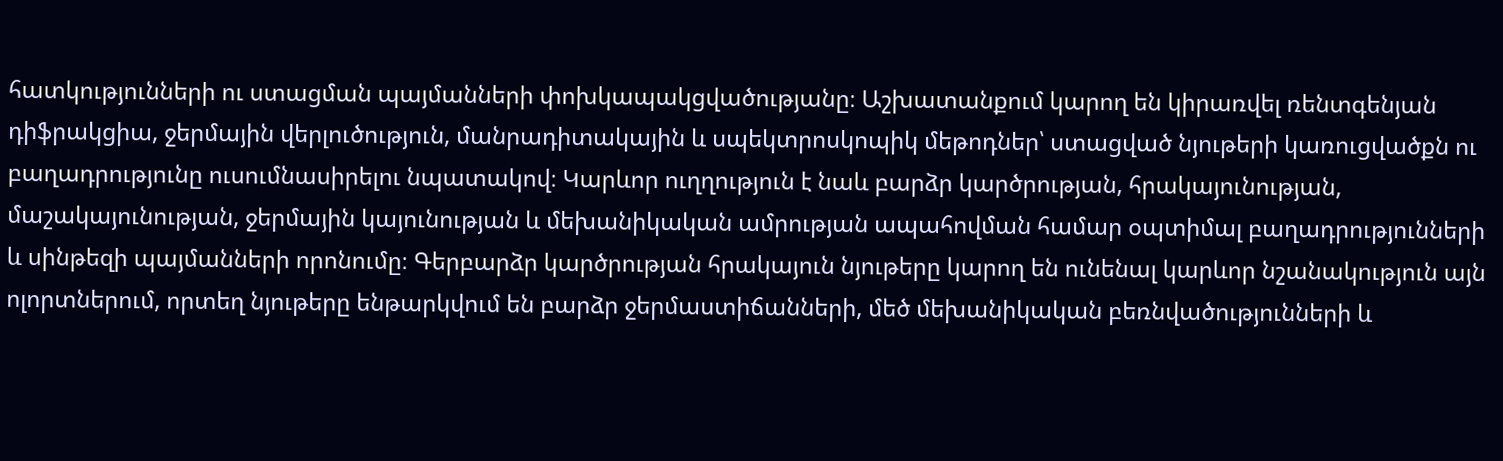հատկությունների ու ստացման պայմանների փոխկապակցվածությանը։ Աշխատանքում կարող են կիրառվել ռենտգենյան դիֆրակցիա, ջերմային վերլուծություն, մանրադիտակային և սպեկտրոսկոպիկ մեթոդներ՝ ստացված նյութերի կառուցվածքն ու բաղադրությունը ուսումնասիրելու նպատակով։ Կարևոր ուղղություն է նաև բարձր կարծրության, հրակայունության, մաշակայունության, ջերմային կայունության և մեխանիկական ամրության ապահովման համար օպտիմալ բաղադրությունների և սինթեզի պայմանների որոնումը։ Գերբարձր կարծրության հրակայուն նյութերը կարող են ունենալ կարևոր նշանակություն այն ոլորտներում, որտեղ նյութերը ենթարկվում են բարձր ջերմաստիճանների, մեծ մեխանիկական բեռնվածությունների և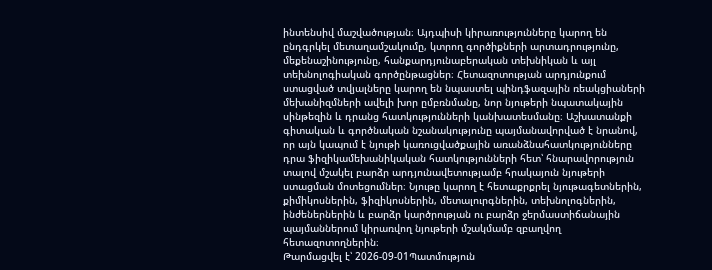ինտենսիվ մաշվածության։ Այդպիսի կիրառությունները կարող են ընդգրկել մետաղամշակումը, կտրող գործիքների արտադրությունը, մեքենաշինությունը, հանքարդյունաբերական տեխնիկան և այլ տեխնոլոգիական գործընթացներ։ Հետազոտության արդյունքում ստացված տվյալները կարող են նպաստել պինդֆազային ռեակցիաների մեխանիզմների ավելի խոր ըմբռնմանը, նոր նյութերի նպատակային սինթեզին և դրանց հատկությունների կանխատեսմանը։ Աշխատանքի գիտական և գործնական նշանակությունը պայմանավորված է նրանով, որ այն կապում է նյութի կառուցվածքային առանձնահատկությունները դրա ֆիզիկամեխանիկական հատկությունների հետ՝ հնարավորություն տալով մշակել բարձր արդյունավետությամբ հրակայուն նյութերի ստացման մոտեցումներ։ Նյութը կարող է հետաքրքրել նյութագետներին, քիմիկոսներին, ֆիզիկոսներին, մետալուրգներին, տեխնոլոգներին, ինժեներներին և բարձր կարծրության ու բարձր ջերմաստիճանային պայմաններում կիրառվող նյութերի մշակմամբ զբաղվող հետազոտողներին։
Թարմացվել է՝ 2026-09-01Պատմություն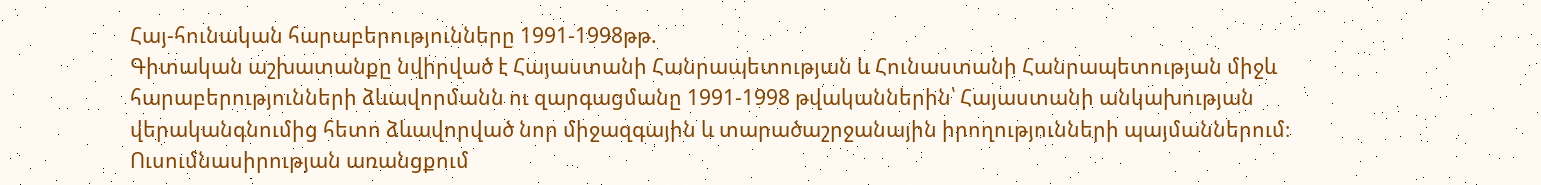Հայ-հունական հարաբերությունները 1991-1998թթ.
Գիտական աշխատանքը նվիրված է Հայաստանի Հանրապետության և Հունաստանի Հանրապետության միջև հարաբերությունների ձևավորմանն ու զարգացմանը 1991-1998 թվականներին՝ Հայաստանի անկախության վերականգնումից հետո ձևավորված նոր միջազգային և տարածաշրջանային իրողությունների պայմաններում։ Ուսումնասիրության առանցքում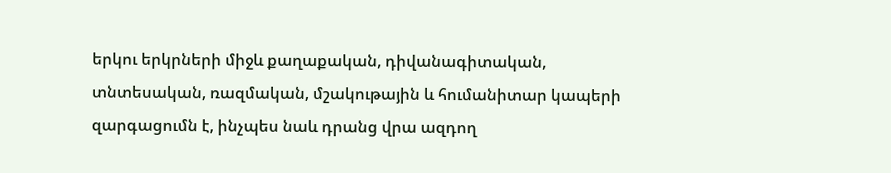երկու երկրների միջև քաղաքական, դիվանագիտական, տնտեսական, ռազմական, մշակութային և հումանիտար կապերի զարգացումն է, ինչպես նաև դրանց վրա ազդող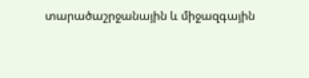տարածաշրջանային և միջազգային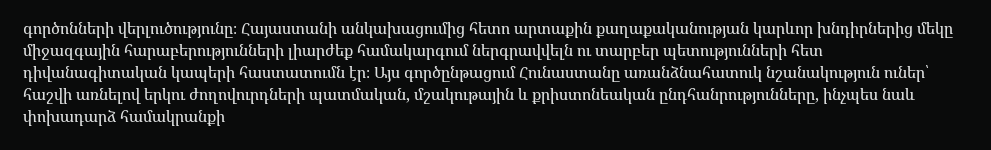գործոնների վերլուծությունը։ Հայաստանի անկախացումից հետո արտաքին քաղաքականության կարևոր խնդիրներից մեկը միջազգային հարաբերությունների լիարժեք համակարգում ներգրավվելն ու տարբեր պետությունների հետ դիվանագիտական կապերի հաստատումն էր։ Այս գործընթացում Հունաստանը առանձնահատուկ նշանակություն ուներ՝ հաշվի առնելով երկու ժողովուրդների պատմական, մշակութային և քրիստոնեական ընդհանրությունները, ինչպես նաև փոխադարձ համակրանքի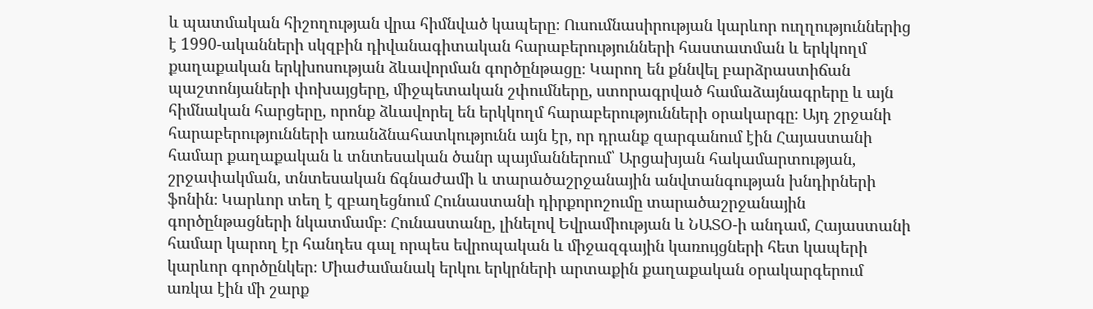և պատմական հիշողության վրա հիմնված կապերը։ Ուսումնասիրության կարևոր ուղղություններից է 1990-ականների սկզբին դիվանագիտական հարաբերությունների հաստատման և երկկողմ քաղաքական երկխոսության ձևավորման գործընթացը։ Կարող են քննվել բարձրաստիճան պաշտոնյաների փոխայցերը, միջպետական շփումները, ստորագրված համաձայնագրերը և այն հիմնական հարցերը, որոնք ձևավորել են երկկողմ հարաբերությունների օրակարգը։ Այդ շրջանի հարաբերությունների առանձնահատկությունն այն էր, որ դրանք զարգանում էին Հայաստանի համար քաղաքական և տնտեսական ծանր պայմաններում՝ Արցախյան հակամարտության, շրջափակման, տնտեսական ճգնաժամի և տարածաշրջանային անվտանգության խնդիրների ֆոնին։ Կարևոր տեղ է զբաղեցնում Հունաստանի դիրքորոշումը տարածաշրջանային գործընթացների նկատմամբ։ Հունաստանը, լինելով Եվրամիության և ՆԱՏՕ-ի անդամ, Հայաստանի համար կարող էր հանդես գալ որպես եվրոպական և միջազգային կառույցների հետ կապերի կարևոր գործընկեր։ Միաժամանակ երկու երկրների արտաքին քաղաքական օրակարգերում առկա էին մի շարք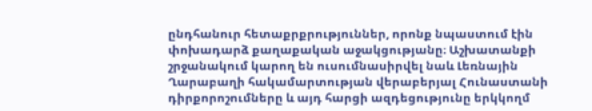ընդհանուր հետաքրքրություններ, որոնք նպաստում էին փոխադարձ քաղաքական աջակցությանը։ Աշխատանքի շրջանակում կարող են ուսումնասիրվել նաև Լեռնային Ղարաբաղի հակամարտության վերաբերյալ Հունաստանի դիրքորոշումները և այդ հարցի ազդեցությունը երկկողմ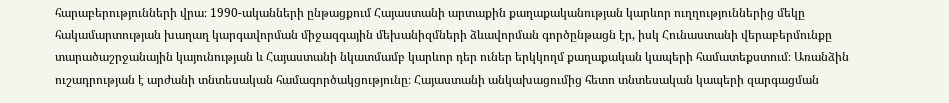հարաբերությունների վրա։ 1990-ականների ընթացքում Հայաստանի արտաքին քաղաքականության կարևոր ուղղություններից մեկը հակամարտության խաղաղ կարգավորման միջազգային մեխանիզմների ձևավորման գործընթացն էր, իսկ Հունաստանի վերաբերմունքը տարածաշրջանային կայունության և Հայաստանի նկատմամբ կարևոր դեր ուներ երկկողմ քաղաքական կապերի համատեքստում։ Առանձին ուշադրության է արժանի տնտեսական համագործակցությունը։ Հայաստանի անկախացումից հետո տնտեսական կապերի զարգացման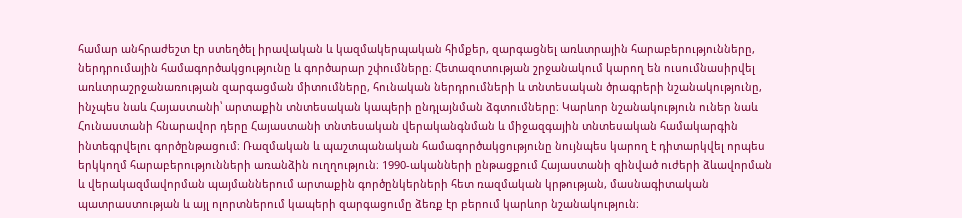համար անհրաժեշտ էր ստեղծել իրավական և կազմակերպական հիմքեր, զարգացնել առևտրային հարաբերությունները, ներդրումային համագործակցությունը և գործարար շփումները։ Հետազոտության շրջանակում կարող են ուսումնասիրվել առևտրաշրջանառության զարգացման միտումները, հունական ներդրումների և տնտեսական ծրագրերի նշանակությունը, ինչպես նաև Հայաստանի՝ արտաքին տնտեսական կապերի ընդլայնման ձգտումները։ Կարևոր նշանակություն ուներ նաև Հունաստանի հնարավոր դերը Հայաստանի տնտեսական վերականգնման և միջազգային տնտեսական համակարգին ինտեգրվելու գործընթացում։ Ռազմական և պաշտպանական համագործակցությունը նույնպես կարող է դիտարկվել որպես երկկողմ հարաբերությունների առանձին ուղղություն։ 1990-ականների ընթացքում Հայաստանի զինված ուժերի ձևավորման և վերակազմավորման պայմաններում արտաքին գործընկերների հետ ռազմական կրթության, մասնագիտական պատրաստության և այլ ոլորտներում կապերի զարգացումը ձեռք էր բերում կարևոր նշանակություն։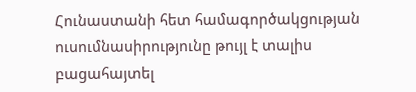Հունաստանի հետ համագործակցության ուսումնասիրությունը թույլ է տալիս բացահայտել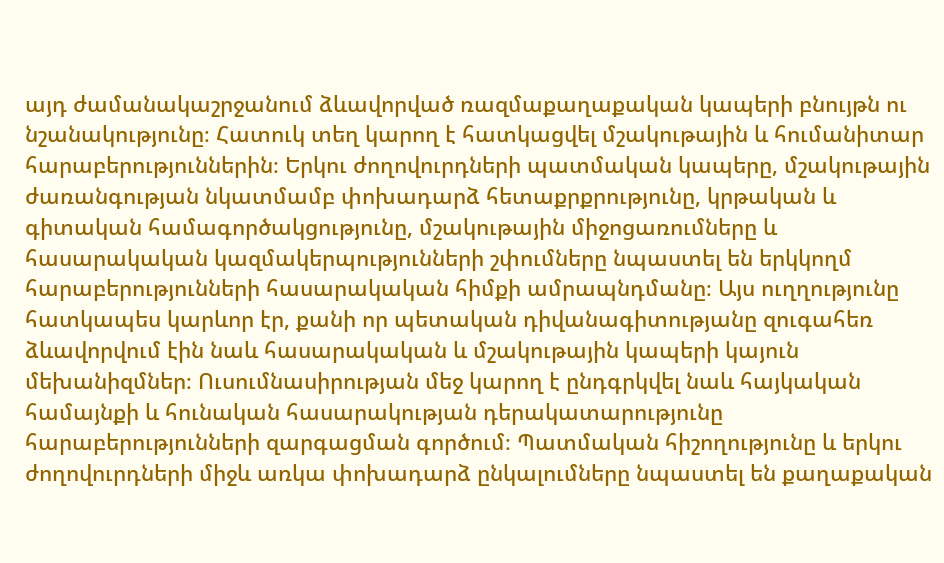այդ ժամանակաշրջանում ձևավորված ռազմաքաղաքական կապերի բնույթն ու նշանակությունը։ Հատուկ տեղ կարող է հատկացվել մշակութային և հումանիտար հարաբերություններին։ Երկու ժողովուրդների պատմական կապերը, մշակութային ժառանգության նկատմամբ փոխադարձ հետաքրքրությունը, կրթական և գիտական համագործակցությունը, մշակութային միջոցառումները և հասարակական կազմակերպությունների շփումները նպաստել են երկկողմ հարաբերությունների հասարակական հիմքի ամրապնդմանը։ Այս ուղղությունը հատկապես կարևոր էր, քանի որ պետական դիվանագիտությանը զուգահեռ ձևավորվում էին նաև հասարակական և մշակութային կապերի կայուն մեխանիզմներ։ Ուսումնասիրության մեջ կարող է ընդգրկվել նաև հայկական համայնքի և հունական հասարակության դերակատարությունը հարաբերությունների զարգացման գործում։ Պատմական հիշողությունը և երկու ժողովուրդների միջև առկա փոխադարձ ընկալումները նպաստել են քաղաքական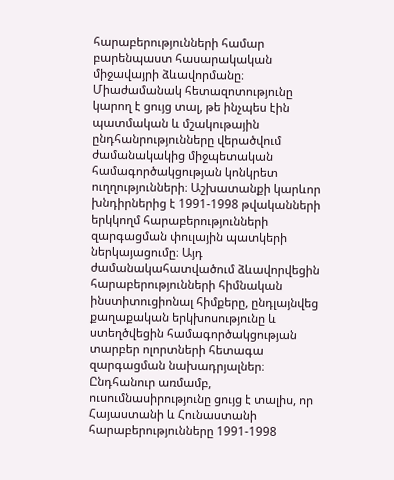հարաբերությունների համար բարենպաստ հասարակական միջավայրի ձևավորմանը։ Միաժամանակ հետազոտությունը կարող է ցույց տալ, թե ինչպես էին պատմական և մշակութային ընդհանրությունները վերածվում ժամանակակից միջպետական համագործակցության կոնկրետ ուղղությունների։ Աշխատանքի կարևոր խնդիրներից է 1991-1998 թվականների երկկողմ հարաբերությունների զարգացման փուլային պատկերի ներկայացումը։ Այդ ժամանակահատվածում ձևավորվեցին հարաբերությունների հիմնական ինստիտուցիոնալ հիմքերը, ընդլայնվեց քաղաքական երկխոսությունը և ստեղծվեցին համագործակցության տարբեր ոլորտների հետագա զարգացման նախադրյալներ։ Ընդհանուր առմամբ, ուսումնասիրությունը ցույց է տալիս, որ Հայաստանի և Հունաստանի հարաբերությունները 1991-1998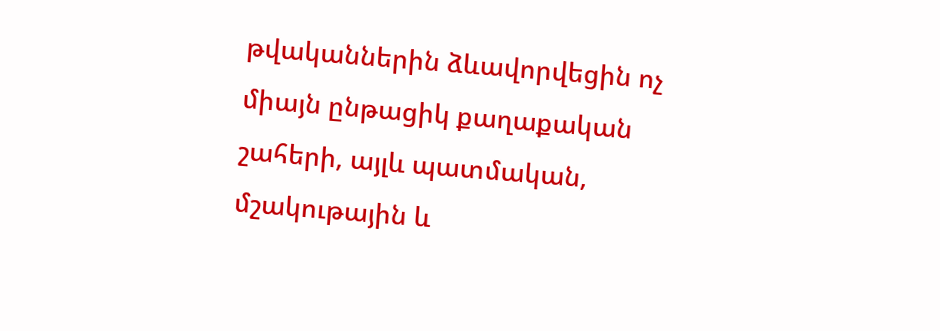թվականներին ձևավորվեցին ոչ միայն ընթացիկ քաղաքական շահերի, այլև պատմական, մշակութային և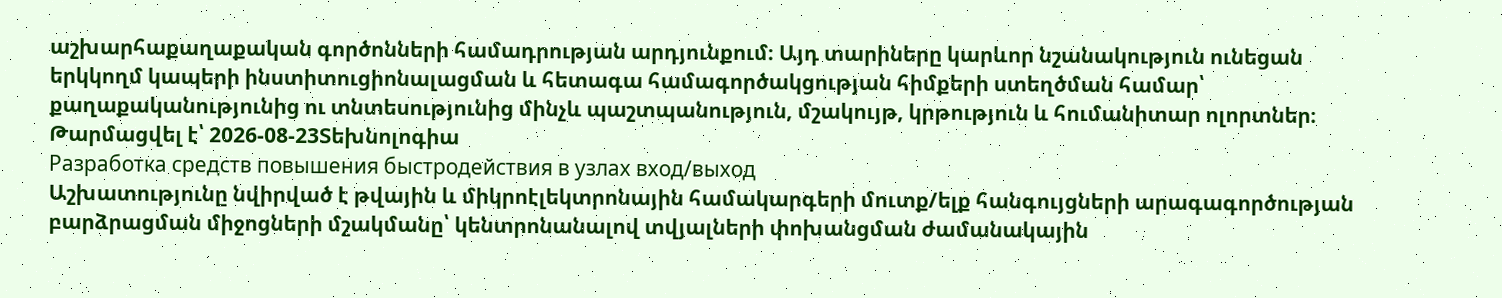աշխարհաքաղաքական գործոնների համադրության արդյունքում։ Այդ տարիները կարևոր նշանակություն ունեցան երկկողմ կապերի ինստիտուցիոնալացման և հետագա համագործակցության հիմքերի ստեղծման համար՝ քաղաքականությունից ու տնտեսությունից մինչև պաշտպանություն, մշակույթ, կրթություն և հումանիտար ոլորտներ։
Թարմացվել է՝ 2026-08-23Տեխնոլոգիա
Разработка средств повышения быстродействия в узлах вход/выход
Աշխատությունը նվիրված է թվային և միկրոէլեկտրոնային համակարգերի մուտք/ելք հանգույցների արագագործության բարձրացման միջոցների մշակմանը՝ կենտրոնանալով տվյալների փոխանցման ժամանակային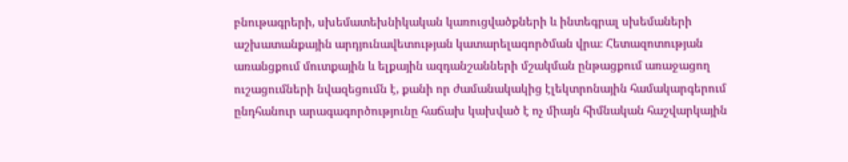բնութագրերի, սխեմատեխնիկական կառուցվածքների և ինտեգրալ սխեմաների աշխատանքային արդյունավետության կատարելագործման վրա։ Հետազոտության առանցքում մուտքային և ելքային ազդանշանների մշակման ընթացքում առաջացող ուշացումների նվազեցումն է, քանի որ ժամանակակից էլեկտրոնային համակարգերում ընդհանուր արագագործությունը հաճախ կախված է ոչ միայն հիմնական հաշվարկային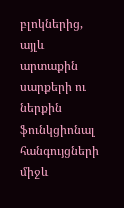բլոկներից, այլև արտաքին սարքերի ու ներքին ֆունկցիոնալ հանգույցների միջև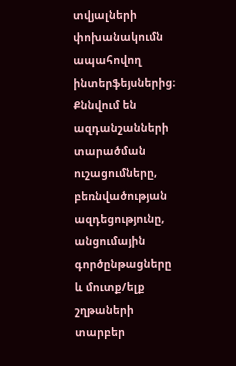տվյալների փոխանակումն ապահովող ինտերֆեյսներից։ Քննվում են ազդանշանների տարածման ուշացումները, բեռնվածության ազդեցությունը, անցումային գործընթացները և մուտք/ելք շղթաների տարբեր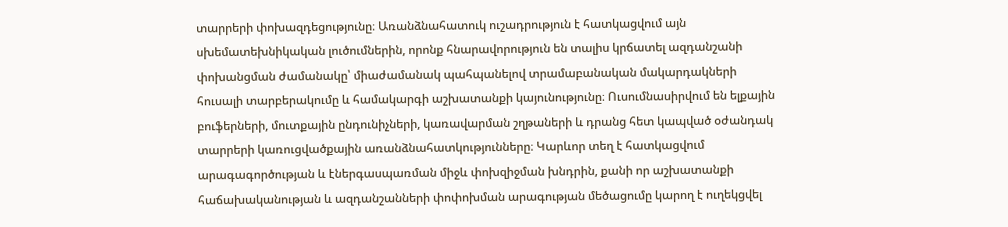տարրերի փոխազդեցությունը։ Առանձնահատուկ ուշադրություն է հատկացվում այն սխեմատեխնիկական լուծումներին, որոնք հնարավորություն են տալիս կրճատել ազդանշանի փոխանցման ժամանակը՝ միաժամանակ պահպանելով տրամաբանական մակարդակների հուսալի տարբերակումը և համակարգի աշխատանքի կայունությունը։ Ուսումնասիրվում են ելքային բուֆերների, մուտքային ընդունիչների, կառավարման շղթաների և դրանց հետ կապված օժանդակ տարրերի կառուցվածքային առանձնահատկությունները։ Կարևոր տեղ է հատկացվում արագագործության և էներգասպառման միջև փոխզիջման խնդրին, քանի որ աշխատանքի հաճախականության և ազդանշանների փոփոխման արագության մեծացումը կարող է ուղեկցվել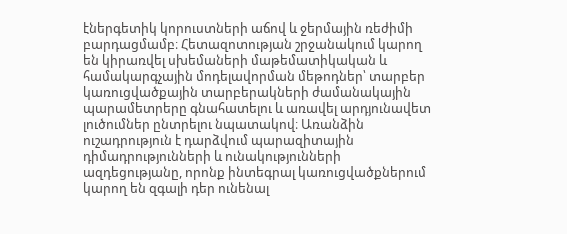էներգետիկ կորուստների աճով և ջերմային ռեժիմի բարդացմամբ։ Հետազոտության շրջանակում կարող են կիրառվել սխեմաների մաթեմատիկական և համակարգչային մոդելավորման մեթոդներ՝ տարբեր կառուցվածքային տարբերակների ժամանակային պարամետրերը գնահատելու և առավել արդյունավետ լուծումներ ընտրելու նպատակով։ Առանձին ուշադրություն է դարձվում պարազիտային դիմադրությունների և ունակությունների ազդեցությանը, որոնք ինտեգրալ կառուցվածքներում կարող են զգալի դեր ունենալ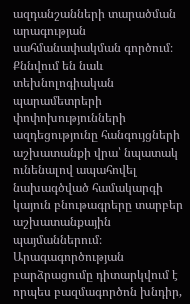ազդանշանների տարածման արագության սահմանափակման գործում։ Քննվում են նաև տեխնոլոգիական պարամետրերի փոփոխությունների ազդեցությունը հանգույցների աշխատանքի վրա՝ նպատակ ունենալով ապահովել նախագծված համակարգի կայուն բնութագրերը տարբեր աշխատանքային պայմաններում։ Արագագործության բարձրացումը դիտարկվում է որպես բազմագործոն խնդիր,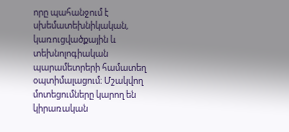որը պահանջում է սխեմատեխնիկական, կառուցվածքային և տեխնոլոգիական պարամետրերի համատեղ օպտիմալացում։ Մշակվող մոտեցումները կարող են կիրառական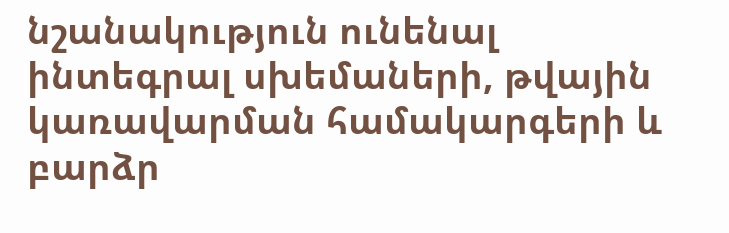նշանակություն ունենալ ինտեգրալ սխեմաների, թվային կառավարման համակարգերի և բարձր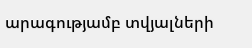արագությամբ տվյալների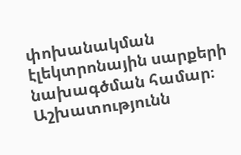փոխանակման էլեկտրոնային սարքերի նախագծման համար։ Աշխատությունն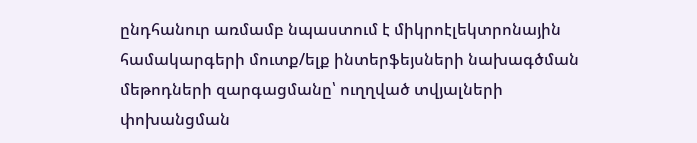ընդհանուր առմամբ նպաստում է միկրոէլեկտրոնային համակարգերի մուտք/ելք ինտերֆեյսների նախագծման մեթոդների զարգացմանը՝ ուղղված տվյալների փոխանցման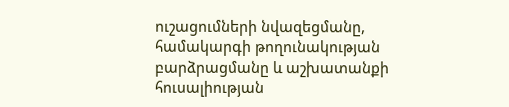ուշացումների նվազեցմանը, համակարգի թողունակության բարձրացմանը և աշխատանքի հուսալիության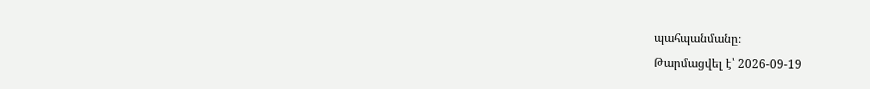պահպանմանը։
Թարմացվել է՝ 2026-09-19